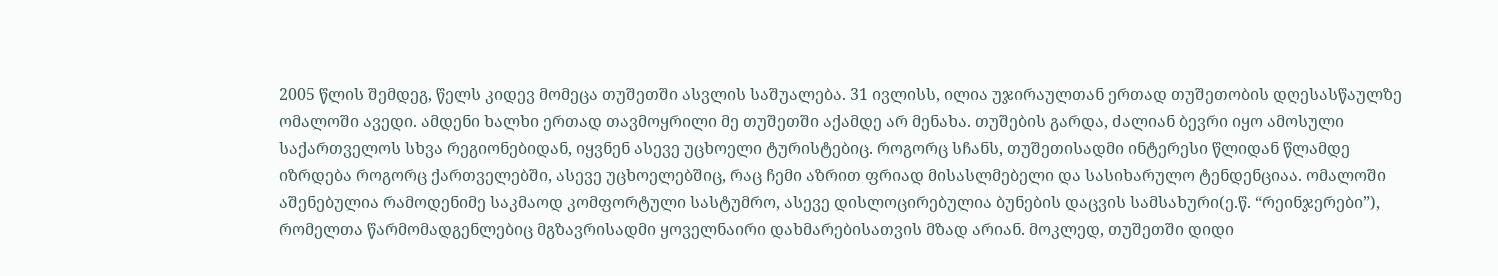2005 წლის შემდეგ, წელს კიდევ მომეცა თუშეთში ასვლის საშუალება. 31 ივლისს, ილია უჯირაულთან ერთად თუშეთობის დღესასწაულზე ომალოში ავედი. ამდენი ხალხი ერთად თავმოყრილი მე თუშეთში აქამდე არ მენახა. თუშების გარდა, ძალიან ბევრი იყო ამოსული საქართველოს სხვა რეგიონებიდან, იყვნენ ასევე უცხოელი ტურისტებიც. როგორც სჩანს, თუშეთისადმი ინტერესი წლიდან წლამდე იზრდება როგორც ქართველებში, ასევე უცხოელებშიც, რაც ჩემი აზრით ფრიად მისასლმებელი და სასიხარულო ტენდენციაა. ომალოში აშენებულია რამოდენიმე საკმაოდ კომფორტული სასტუმრო, ასევე დისლოცირებულია ბუნების დაცვის სამსახური(ე.წ. “რეინჯერები”), რომელთა წარმომადგენლებიც მგზავრისადმი ყოველნაირი დახმარებისათვის მზად არიან. მოკლედ, თუშეთში დიდი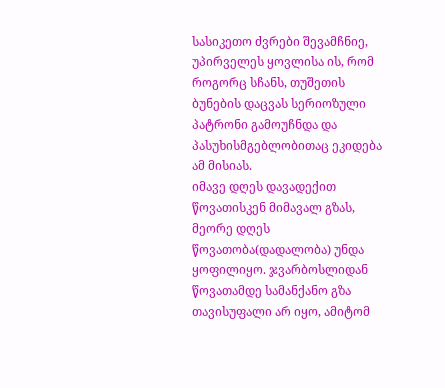სასიკეთო ძვრები შევამჩნიე, უპირველეს ყოვლისა ის, რომ როგორც სჩანს, თუშეთის ბუნების დაცვას სერიოზული პატრონი გამოუჩნდა და პასუხისმგებლობითაც ეკიდება ამ მისიას.
იმავე დღეს დავადექით წოვათისკენ მიმავალ გზას, მეორე დღეს წოვათობა(დადალობა) უნდა ყოფილიყო. ჯვარბოსლიდან წოვათამდე სამანქანო გზა თავისუფალი არ იყო, ამიტომ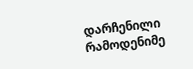დარჩენილი რამოდენიმე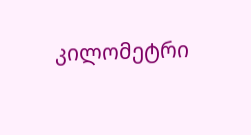კილომეტრი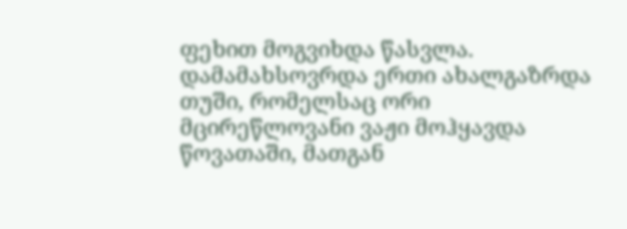ფეხით მოგვიხდა წასვლა. დამამახსოვრდა ერთი ახალგაზრდა თუში, რომელსაც ორი მცირეწლოვანი ვაჟი მოჰყავდა წოვათაში, მათგან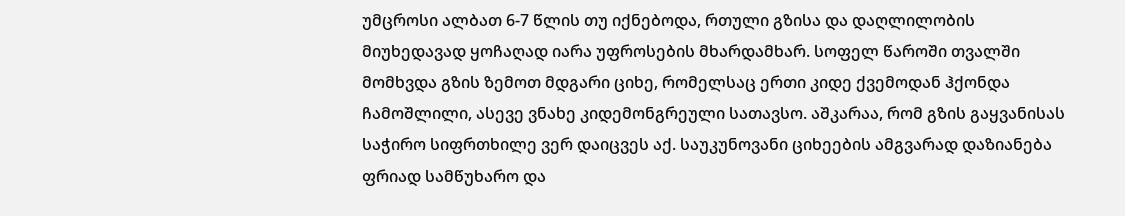უმცროსი ალბათ 6-7 წლის თუ იქნებოდა, რთული გზისა და დაღლილობის მიუხედავად ყოჩაღად იარა უფროსების მხარდამხარ. სოფელ წაროში თვალში მომხვდა გზის ზემოთ მდგარი ციხე, რომელსაც ერთი კიდე ქვემოდან ჰქონდა ჩამოშლილი, ასევე ვნახე კიდემონგრეული სათავსო. აშკარაა, რომ გზის გაყვანისას საჭირო სიფრთხილე ვერ დაიცვეს აქ. საუკუნოვანი ციხეების ამგვარად დაზიანება ფრიად სამწუხარო და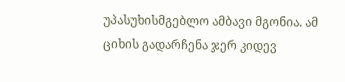უპასუხისმგებლო ამბავი მგონია. ამ ციხის გადარჩენა ჯერ კიდევ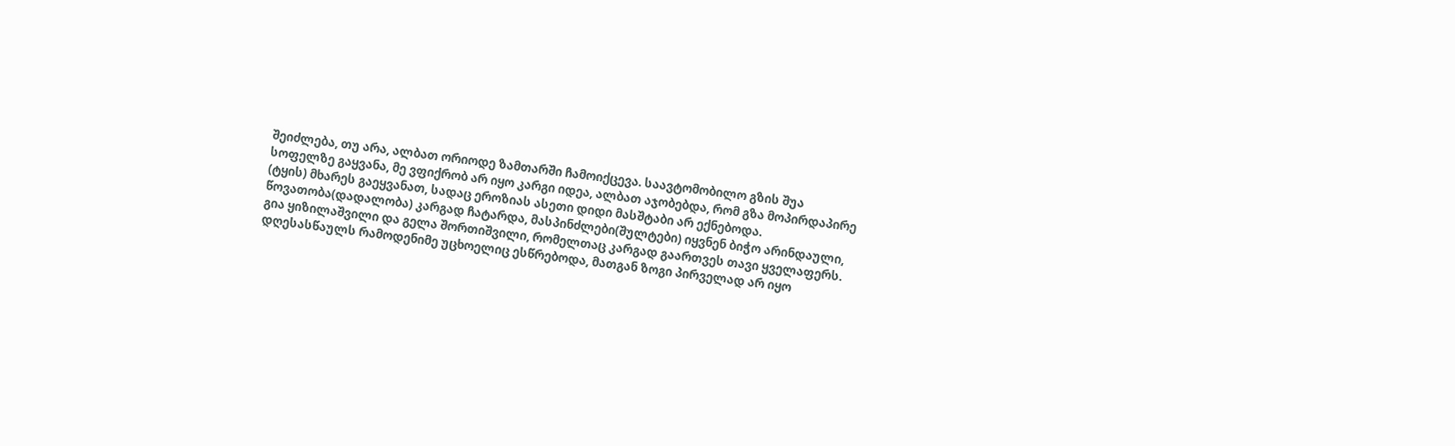შეიძლება, თუ არა, ალბათ ორიოდე ზამთარში ჩამოიქცევა. საავტომობილო გზის შუა სოფელზე გაყვანა, მე ვფიქრობ არ იყო კარგი იდეა, ალბათ აჯობებდა, რომ გზა მოპირდაპირე (ტყის) მხარეს გაეყვანათ, სადაც ეროზიას ასეთი დიდი მასშტაბი არ ექნებოდა.
წოვათობა(დადალობა) კარგად ჩატარდა, მასპინძლები(შულტები) იყვნენ ბიჭო არინდაული, გია ყიზილაშვილი და გელა შორთიშვილი, რომელთაც კარგად გაართვეს თავი ყველაფერს. დღესასწაულს რამოდენიმე უცხოელიც ესწრებოდა, მათგან ზოგი პირველად არ იყო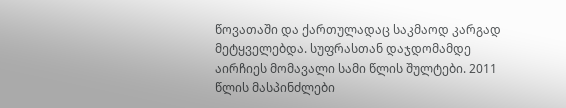წოვათაში და ქართულადაც საკმაოდ კარგად მეტყველებდა. სუფრასთან დაჯდომამდე აირჩიეს მომავალი სამი წლის შულტები. 2011 წლის მასპინძლები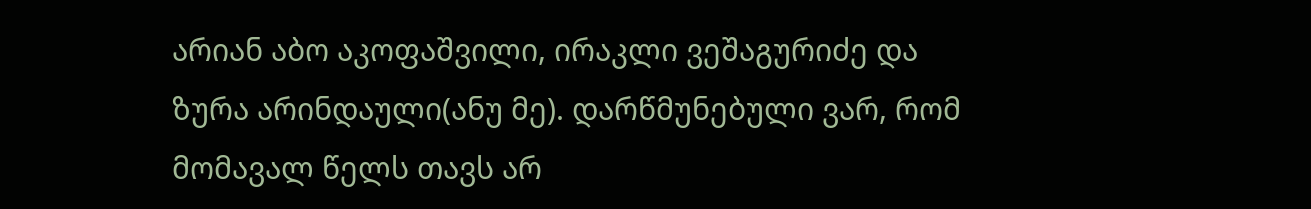არიან აბო აკოფაშვილი, ირაკლი ვეშაგურიძე და ზურა არინდაული(ანუ მე). დარწმუნებული ვარ, რომ მომავალ წელს თავს არ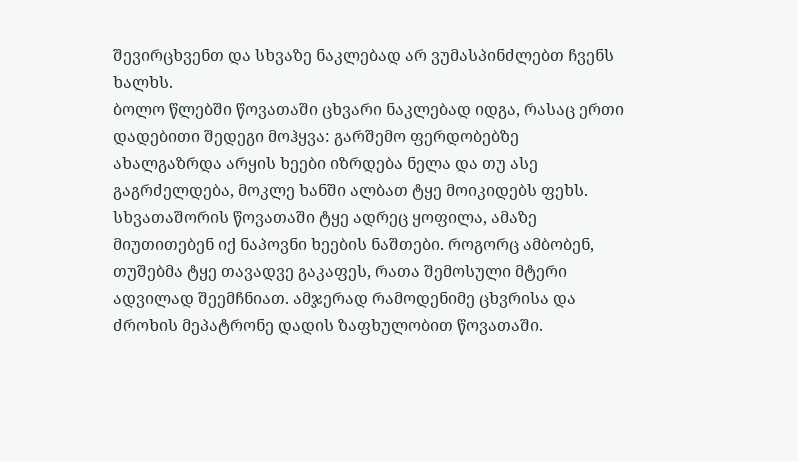შევირცხვენთ და სხვაზე ნაკლებად არ ვუმასპინძლებთ ჩვენს ხალხს.
ბოლო წლებში წოვათაში ცხვარი ნაკლებად იდგა, რასაც ერთი დადებითი შედეგი მოჰყვა: გარშემო ფერდობებზე ახალგაზრდა არყის ხეები იზრდება ნელა და თუ ასე გაგრძელდება, მოკლე ხანში ალბათ ტყე მოიკიდებს ფეხს. სხვათაშორის წოვათაში ტყე ადრეც ყოფილა, ამაზე მიუთითებენ იქ ნაპოვნი ხეების ნაშთები. როგორც ამბობენ, თუშებმა ტყე თავადვე გაკაფეს, რათა შემოსული მტერი ადვილად შეემჩნიათ. ამჯერად რამოდენიმე ცხვრისა და ძროხის მეპატრონე დადის ზაფხულობით წოვათაში.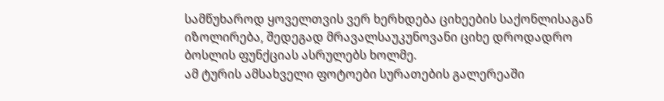სამწუხაროდ ყოველთვის ვერ ხერხდება ციხეების საქონლისაგან იზოლირება, შედეგად მრავალსაუკუნოვანი ციხე დროდადრო ბოსლის ფუნქციას ასრულებს ხოლმე.
ამ ტურის ამსახველი ფოტოები სურათების გალერეაში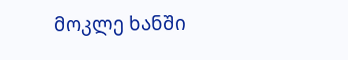მოკლე ხანში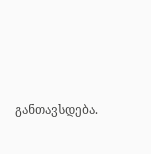განთავსდება.